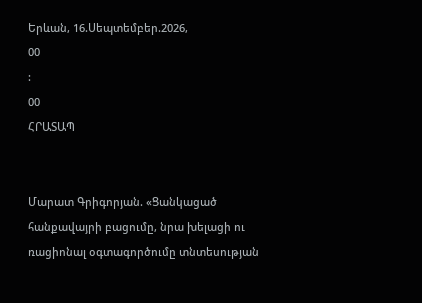Երևան, 16.Սեպտեմբեր.2026,
00
:
00
ՀՐԱՏԱՊ


Մարատ Գրիգորյան. «Ցանկացած հանքավայրի բացումը, նրա խելացի ու ռացիոնալ օգտագործումը տնտեսության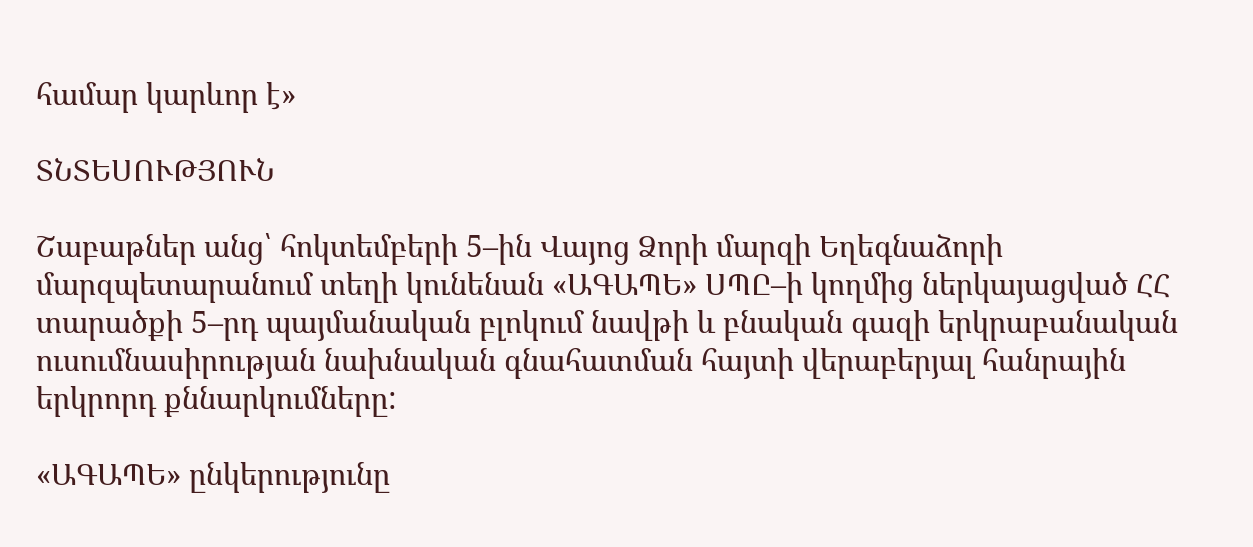համար կարևոր է»

ՏՆՏԵՍՈՒԹՅՈՒՆ

Շաբաթներ անց՝ հոկտեմբերի 5–ին Վայոց Ձորի մարզի Եղեգնաձորի մարզպետարանում տեղի կունենան «ԱԳԱՊԵ» ՍՊԸ–ի կողմից ներկայացված ՀՀ տարածքի 5–րդ պայմանական բլոկում նավթի և բնական գազի երկրաբանական ուսումնասիրության նախնական գնահատման հայտի վերաբերյալ հանրային երկրորդ քննարկումները:

«ԱԳԱՊԵ» ընկերությունը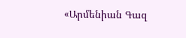«Արմենիան Գազ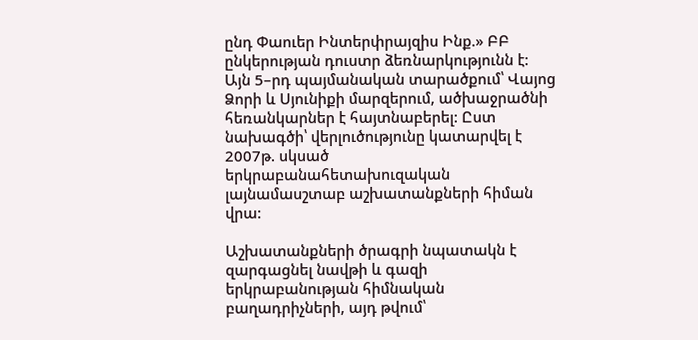ընդ Փաուեր Ինտերփրայզիս Ինք.» ԲԲ ընկերության դուստր ձեռնարկությունն է: Այն 5–րդ պայմանական տարածքում՝ Վայոց Ձորի և Սյունիքի մարզերում, ածխաջրածնի հեռանկարներ է հայտնաբերել: Ըստ նախագծի՝ վերլուծությունը կատարվել է 2007թ. սկսած երկրաբանահետախուզական լայնամասշտաբ աշխատանքների հիման վրա:

Աշխատանքների ծրագրի նպատակն է զարգացնել նավթի և գազի երկրաբանության հիմնական բաղադրիչների, այդ թվում՝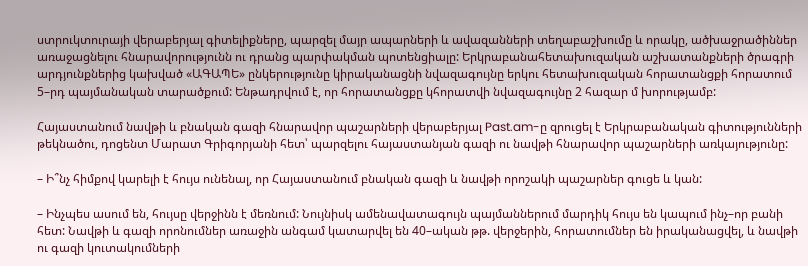ստրուկտուրայի վերաբերյալ գիտելիքները, պարզել մայր ապարների և ավազանների տեղաբաշխումը և որակը, ածխաջրածիններ առաջացնելու հնարավորությունն ու դրանց պարփակման պոտենցիալը: Երկրաբանահետախուզական աշխատանքների ծրագրի արդյունքներից կախված «ԱԳԱՊԵ» ընկերությունը կիրականացնի նվազագույնը երկու հետախուզական հորատանցքի հորատում 5–րդ պայմանական տարածքում: Ենթադրվում է, որ հորատանցքը կհորատվի նվազագույնը 2 հազար մ խորությամբ:

Հայաստանում նավթի և բնական գազի հնարավոր պաշարների վերաբերյալ Past.am-ը զրուցել է Երկրաբանական գիտությունների թեկնածու, դոցենտ Մարատ Գրիգորյանի հետ՝ պարզելու հայաստանյան գազի ու նավթի հնարավոր պաշարների առկայությունը:

– Ի՞նչ հիմքով կարելի է հույս ունենալ, որ Հայաստանում բնական գազի և նավթի որոշակի պաշարներ գուցե և կան:

– Ինչպես ասում են, հույսը վերջինն է մեռնում: Նույնիսկ ամենավատագույն պայմաններում մարդիկ հույս են կապում ինչ–որ բանի հետ: Նավթի և գազի որոնումներ առաջին անգամ կատարվել են 40–ական թթ. վերջերին, հորատումներ են իրականացվել, և նավթի ու գազի կուտակումների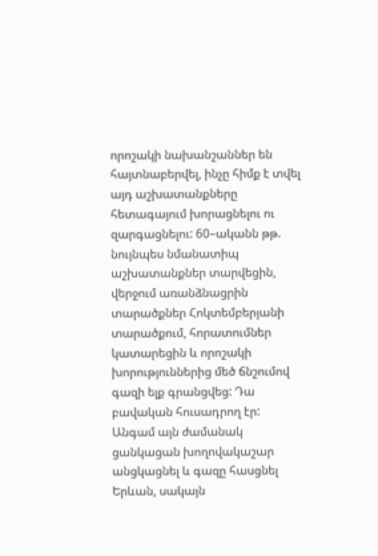որոշակի նախանշաններ են հայտնաբերվել, ինչը հիմք է տվել այդ աշխատանքները հետագայում խորացնելու ու զարգացնելու: 60–ականն թթ. նույնպես նմանատիպ աշխատանքներ տարվեցին, վերջում առանձնացրին տարածքներ Հոկտեմբերյանի տարածքում, հորատումներ կատարեցին և որոշակի խորություններից մեծ ճնշումով գազի ելք գրանցվեց: Դա բավական հուսադրող էր: Անգամ այն ժամանակ ցանկացան խողովակաշար անցկացնել և գազը հասցնել Երևան, սակայն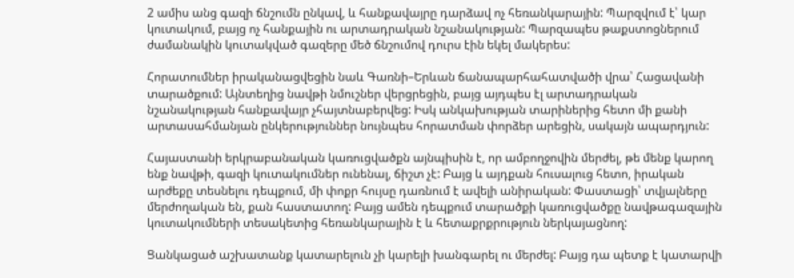2 ամիս անց գազի ճնշումն ընկավ, և հանքավայրը դարձավ ոչ հեռանկարային: Պարզվում է՝ կար կուտակում, բայց ոչ հանքային ու արտադրական նշանակության: Պարզապես թաքստոցներում ժամանակին կուտակված գազերը մեծ ճնշումով դուրս էին եկել մակերես:

Հորատումներ իրականացվեցին նաև Գառնի–Երևան ճանապարհահատվածի վրա՝ Հացավանի տարածքում: Այնտեղից նավթի նմուշներ վերցրեցին, բայց այդպես էլ արտադրական նշանակության հանքավայր չհայտնաբերվեց: Իսկ անկախության տարիներից հետո մի քանի արտասահմանյան ընկերություններ նույնպես հորատման փորձեր արեցին, սակայն ապարդյուն:

Հայաստանի երկրաբանական կառուցվածքն այնպիսին է, որ ամբողջովին մերժել, թե մենք կարող ենք նավթի, գազի կուտակումներ ունենալ, ճիշտ չէ: Բայց և այդքան հուսալուց հետո, իրական արժեքը տեսնելու դեպքում, մի փոքր հույսը դառնում է ավելի անիրական: Փաստացի՝ տվյալները մերժողական են, քան հաստատող: Բայց ամեն դեպքում տարածքի կառուցվածքը նավթագազային կուտակումների տեսակետից հեռանկարային է և հետաքրքրություն ներկայացնող:

Ցանկացած աշխատանք կատարելուն չի կարելի խանգարել ու մերժել: Բայց դա պետք է կատարվի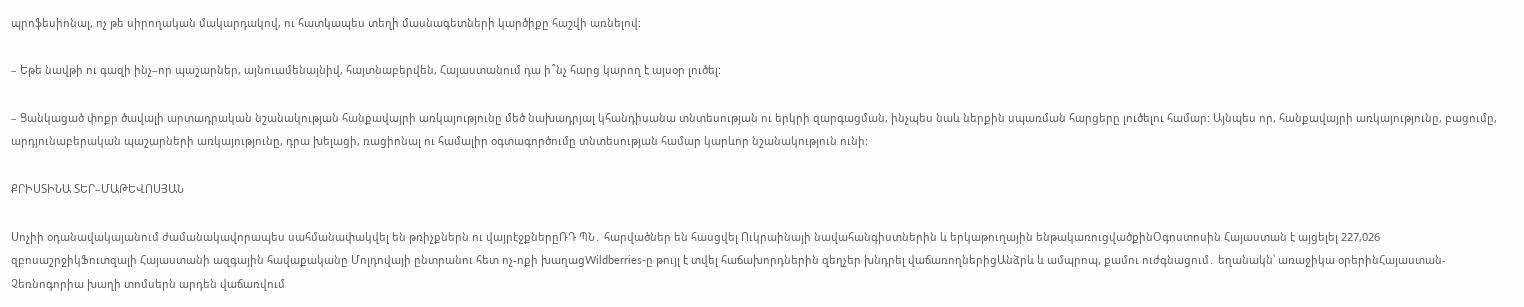պրոֆեսիոնալ, ոչ թե սիրողական մակարդակով, ու հատկապես տեղի մասնագետների կարծիքը հաշվի առնելով:

– Եթե նավթի ու գազի ինչ–որ պաշարներ, այնուամենայնիվ, հայտնաբերվեն, Հայաստանում դա ի՞նչ հարց կարող է այսօր լուծել:

– Ցանկացած փոքր ծավալի արտադրական նշանակության հանքավայրի առկայությունը մեծ նախադրյալ կհանդիսանա տնտեսության ու երկրի զարգացման, ինչպես նաև ներքին սպառման հարցերը լուծելու համար: Այնպես որ, հանքավայրի առկայությունը, բացումը, արդյունաբերական պաշարների առկայությունը, դրա խելացի, ռացիոնալ ու համալիր օգտագործումը տնտեսության համար կարևոր նշանակություն ունի:

ՔՐԻՍՏԻՆԱ ՏԵՐ–ՄԱԹԵՎՈՍՅԱՆ

Սոչիի օդանավակայանում ժամանակավորապես սահմանափակվել են թռիչքներն ու վայրէջքներըՌԴ ՊՆ․ հարվածներ են հասցվել Ուկրաինայի նավահանգիստներին և երկաթուղային ենթակառուցվածքինՕգոստոսին Հայաստան է այցելել 227,026 զբոսաշրջիկՖուտզալի Հայաստանի ազգային հավաքականը Մոլդովայի ընտրանու հետ ոչ-ոքի խաղացWildberries-ը թույլ է տվել հաճախորդներին զեղչեր խնդրել վաճառողներիցԱնձրև և ամպրոպ, քամու ուժգնացում․ եղանակն՝ առաջիկա օրերինՀայաստան-Չեռնոգորիա խաղի տոմսերն արդեն վաճառվում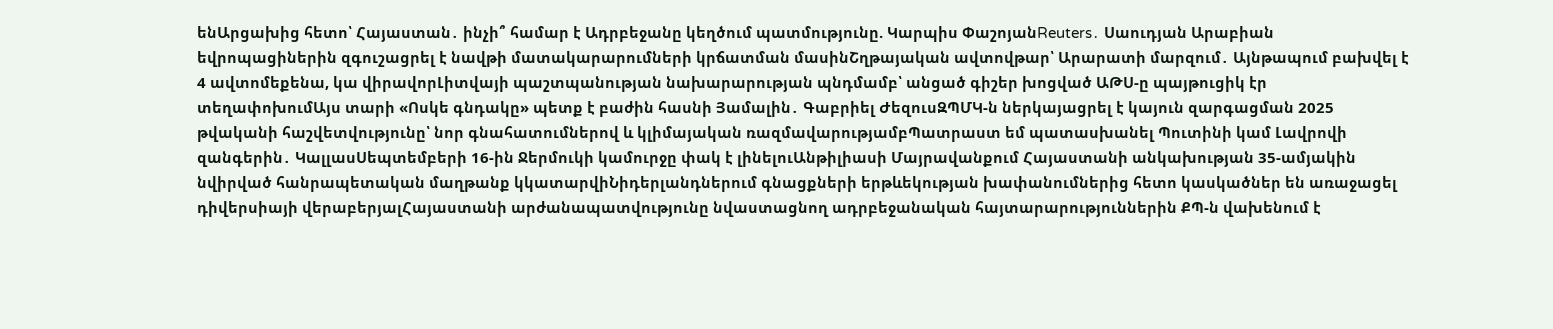ենԱրցախից հետո՝ Հայաստան․ ինչի՞ համար է Ադրբեջանը կեղծում պատմությունը. Կարպիս ՓաշոյանReuters․ Սաուդյան Արաբիան եվրոպացիներին զգուշացրել է նավթի մատակարարումների կրճատման մասինՇղթայական ավտովթար՝ Արարատի մարզում․ Այնթապում բախվել է 4 ավտոմեքենա, կա վիրավորԼիտվայի պաշտպանության նախարարության պնդմամբ՝ անցած գիշեր խոցված ԱԹՍ-ը պայթուցիկ էր տեղափոխումԱյս տարի «Ոսկե գնդակը» պետք է բաժին հասնի Յամալին․ Գաբրիել ԺեզուսԶՊՄԿ-ն ներկայացրել է կայուն զարգացման 2025 թվականի հաշվետվությունը՝ նոր գնահատումներով և կլիմայական ռազմավարությամբՊատրաստ եմ պատասխանել Պուտինի կամ Լավրովի զանգերին․ ԿալլասՍեպտեմբերի 16-ին Ջերմուկի կամուրջը փակ է լինելուԱնթիլիասի Մայրավանքում Հայաստանի անկախության 35-ամյակին նվիրված հանրապետական մաղթանք կկատարվիՆիդերլանդներում գնացքների երթևեկության խափանումներից հետո կասկածներ են առաջացել դիվերսիայի վերաբերյալՀայաստանի արժանապատվությունը նվաստացնող ադրբեջանական հայտարարություններին ՔՊ-ն վախենում է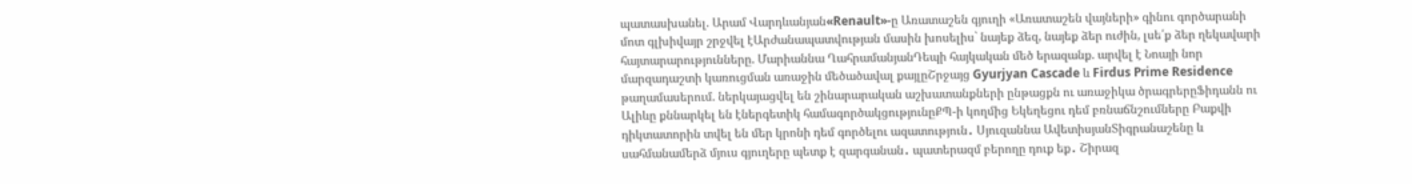պատասխանել. Արամ Վարդևանյան«Renault»-ը Առատաշեն գյուղի «Առատաշեն վայների» գինու գործարանի մոտ գլխիվայր շրջվել էԱրժանապատվության մասին խոսելիս` նայեք ձեզ, նայեք ձեր ուժին, լսե՛ք ձեր ղեկավարի հայտարարությունները. Մարիաննա ՂահրամանյանԴեպի հայկական մեծ երազանք. արվել է Նոայի նոր մարզադաշտի կառուցման առաջին մեծածավալ քայլըՇրջայց Gyurjyan Cascade և Firdus Prime Residence թաղամասերում. ներկայացվել են շինարարական աշխատանքների ընթացքն ու առաջիկա ծրագրերըՖիդանն ու Ալիևը քննարկել են էներգետիկ համագործակցությունըՔՊ-ի կողմից Եկեղեցու դեմ բռնաճնշումները Բաքվի դիկտատորին տվել են մեր կրոնի դեմ գործելու ազատություն․ Սյուզաննա ԱվետիսյանՏիգրանաշենը և սահմանամերձ մյուս գյուղերը պետք է զարգանան․ պատերազմ բերողը դուք եք․ Շիրազ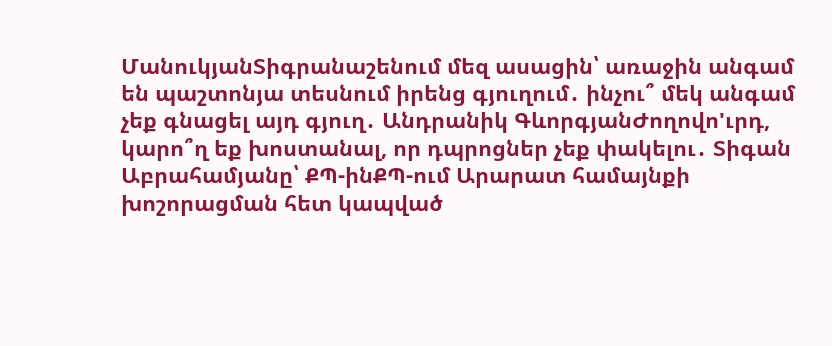ՄանուկյանՏիգրանաշենում մեզ ասացին՝ առաջին անգամ են պաշտոնյա տեսնում իրենց գյուղում․ ինչու՞ մեկ անգամ չեք գնացել այդ գյուղ․ Անդրանիկ ԳևորգյանԺողովո'ւրդ, կարո՞ղ եք խոստանալ, որ դպրոցներ չեք փակելու․ Տիգան Աբրահամյանը՝ ՔՊ-ինՔՊ-ում Արարատ համայնքի խոշորացման հետ կապված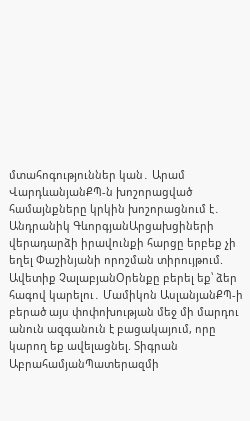մտահոգություններ կան․ Արամ ՎարդևանյանՔՊ-ն խոշորացված համայնքները կրկին խոշորացնում է․ Անդրանիկ ԳևորգյանԱրցախցիների վերադարձի իրավունքի հարցը երբեք չի եղել Փաշինյանի որոշման տիրույթում. Ավետիք ՉալաբյանՕրենքը բերել եք՝ ձեր հագով կարելու․ Մամիկոն ԱսլանյանՔՊ-ի բերած այս փոփոխության մեջ մի մարդու անուն ազգանուն է բացակայում, որը կարող եք ավելացնել. Տիգրան ԱբրահամյանՊատերազմի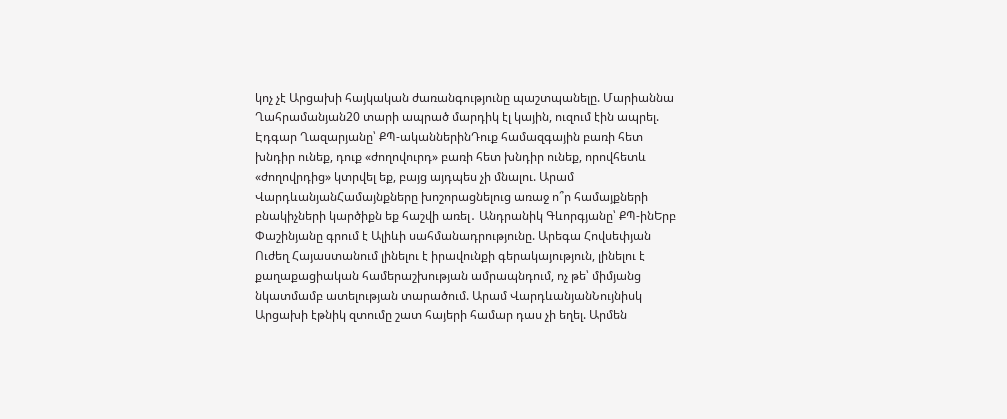կոչ չէ Արցախի հայկական ժառանգությունը պաշտպանելը. Մարիաննա Ղահրամանյան20 տարի ապրած մարդիկ էլ կային, ուզում էին ապրել. Էդգար Ղազարյանը՝ ՔՊ-ականներինԴուք համազգային բառի հետ խնդիր ունեք, դուք «ժողովուրդ» բառի հետ խնդիր ունեք, որովհետև «ժողովրդից» կտրվել եք, բայց այդպես չի մնալու. Արամ ՎարդևանյանՀամայնքները խոշորացնելուց առաջ ո՞ր համայքների բնակիչների կարծիքն եք հաշվի առել․ Անդրանիկ Գևորգյանը՝ ՔՊ-ինԵրբ Փաշինյանը գրում է Ալիևի սահմանադրությունը. Արեգա Հովսեփյան Ուժեղ Հայաստանում լինելու է իրավունքի գերակայություն, լինելու է քաղաքացիական համերաշխության ամրապնդում, ոչ թե՝ միմյանց նկատմամբ ատելության տարածում. Արամ ՎարդևանյանՆույնիսկ Արցախի էթնիկ զտումը շատ հայերի համար դաս չի եղել. Արմեն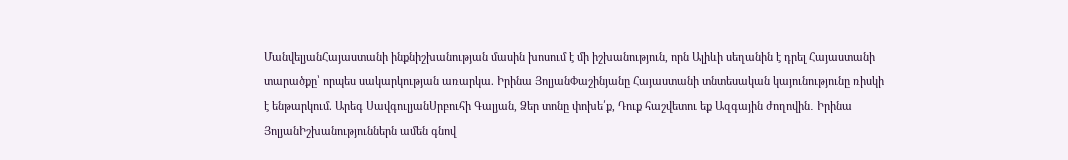ՄանվելյանՀայաստանի ինքնիշխանության մասին խոսում է մի իշխանություն, որն Ալիևի սեղանին է դրել Հայաստանի տարածքը՝ որպես սակարկության առարկա. Իրինա ՅոլյանՓաշինյանը Հայաստանի տնտեսական կայունությունը ռիսկի է ենթարկում. Արեգ ՍավգուլյանՍրբուհի Գալյան, Ձեր տոնը փոխե՛ք, Դուք հաշվետու եք Ազգային ժողովին․ Իրինա ՅոլյանԻշխանություններն ամեն գնով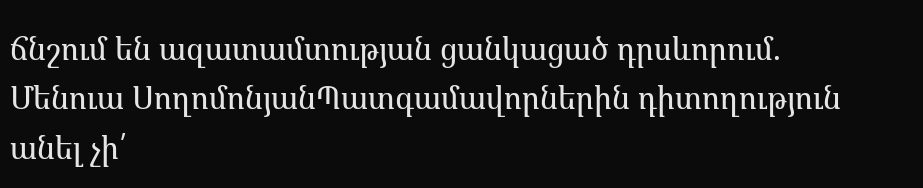ճնշում են ազատամտության ցանկացած դրսևորում. Մենուա ՍողոմոնյանՊատգամավորներին դիտողություն անել չի՛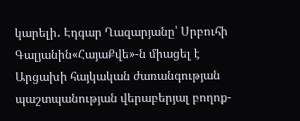կարելի․ Էդգար Ղազարյանը՝ Սրբուհի Գալյանին«ՀայաՔվե»-ն միացել է Արցախի հայկական ժառանգության պաշտպանության վերաբերյալ բողոք-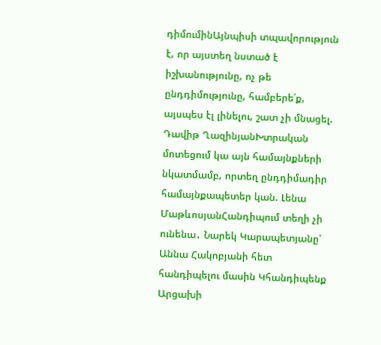դիմումինԱյնպիսի տպավորություն է, որ այստեղ նստած է իշխանությունը, ոչ թե ընդդիմությունը, համբերե՛ք, այսպես էլ լինելու, շատ չի մնացել. Դավիթ ՂազինյանԽտրական մոտեցում կա այն համայնքների նկատմամբ, որտեղ ընդդիմադիր համայնքապետեր կան. Լենա ՄաթևոսյանՀանդիպում տեղի չի ունենա․ Նարեկ Կարապետյանը՝ Աննա Հակոբյանի հետ հանդիպելու մասին Կհանդիպենք Արցախի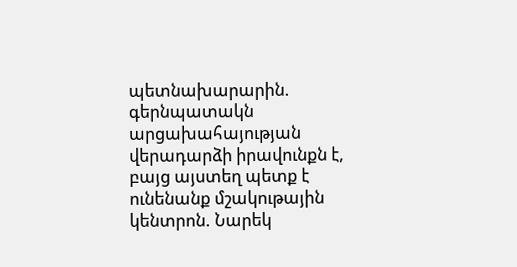պետնախարարին. գերնպատակն արցախահայության վերադարձի իրավունքն է, բայց այստեղ պետք է ունենանք մշակութային կենտրոն. Նարեկ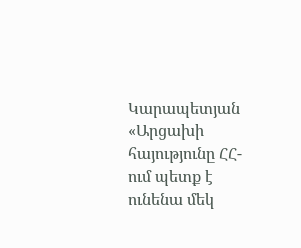Կարապետյան «Արցախի հայությունը ՀՀ-ում պետք է ունենա մեկ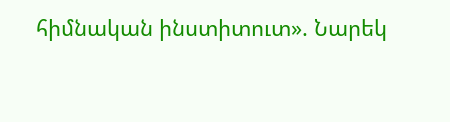հիմնական ինստիտուտ». Նարեկ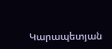Կարապետյան